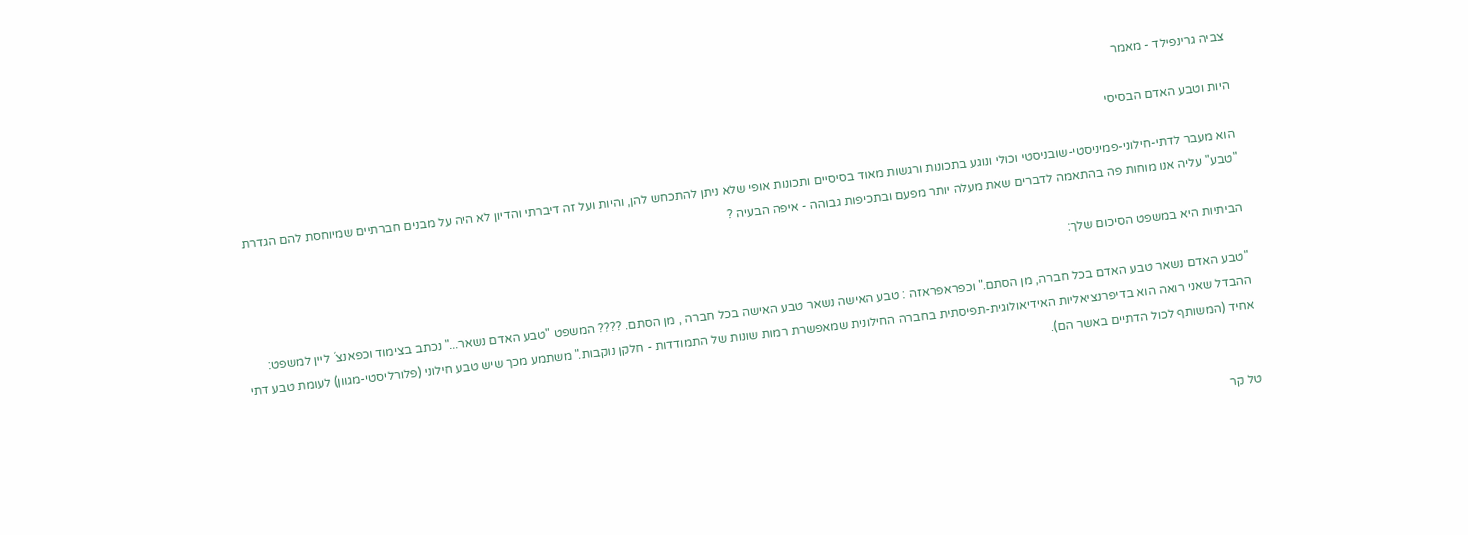צביה גרינפילד - מאמר

היות וטבע האדם הבסיסי

הוא מעבר לדתי-חילוני-פמיניסטי-שובניסטי וכולי ונוגע בתכונות ורגשות מאוד בסיסיים ותכונות אופי שלא ניתן להתכחש להן, והיות ועל זה דיברתי והדיון לא היה על מבנים חברתיים שמיוחסת להם הגדרת "טבע" עליה אנו מוחות פה בהתאמה לדברים שאת מעלה יותר מפעם ובתכיפות גבוהה - איפה הבעיה ?

הביתיות היא במשפט הסיכום שלך:

"טבע האדם נשאר טבע האדם בכל חברה, מן הסתם." וכפראפראזה : טבע האישה נשאר טבע האישה בכל חברה , מן הסתם. ???? המשפט "טבע האדם נשאר..." נכתב בצימוד וכפאנצ´ ליין למשפט: ההבדל שאני רואה הוא בדיפרנציאליות האידיאולוגית-תפיסתית בחברה החילונית שמאפשרת רמות שונות של התמודדות - חלקן נוקבות." משתמע מכך שיש טבע חילוני (פלורליסטי-מגוון) לעומת טבע דתי אחיד (המשותף לכול הדתיים באשר הם).


טל קר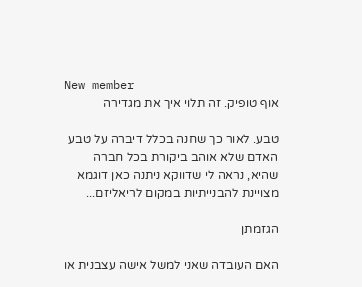New member
אוף טופיק. זה תלוי איך את מגדירה

טבע. לאור כך שחנה בכלל דיברה על טבע האדם שלא אוהב ביקורת בכל חברה שהיא, נראה לי שדווקא ניתנה כאן דוגמא מצויינת להבנייתיות במקום לריאליזם...

הגזמתן

האם העובדה שאני למשל אישה עצבנית או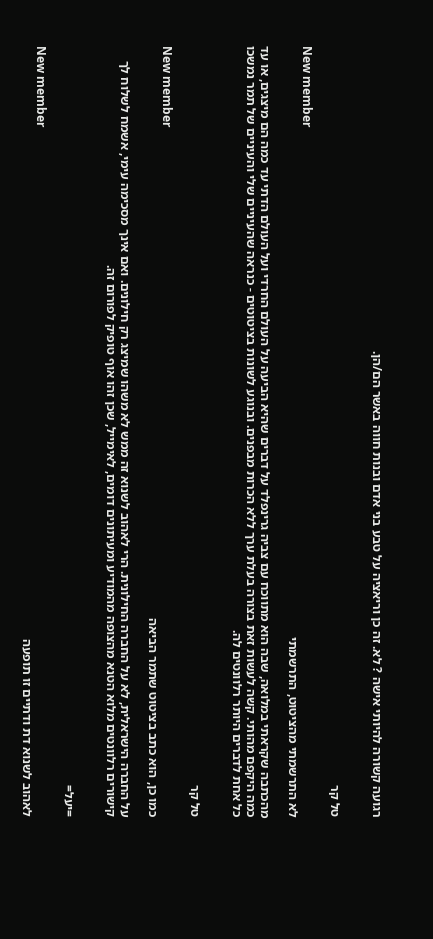רגועה קשורה להיותי אישה ? לא. זה כן וריאציה על טבע בני אדם ובנות חווה באשר הם/הן.


טל קר

New member
לא התרשמתי מהציטוט, התרשמתי

מהכתבה שקראתי במלואה, שבה הוא מתווכח עם צביה גרינפלד על דברים שהיא הביעה על העולם החרדי ועל העולם הדתי עד כמה הם מיצגים, או עד כמה היקפם מהותי. קשה לעשות זאת בצורה בעלת ערך ללא הכרות מבפנים. ובנוגע לשונות בציטוטים - כנראה שהעיניים שלי והעיניים של תמר נמשכו כל אחת לדברים היותר רלוונטים לה.


טל קר

New member
כמו כן, הוא כתב בציטוט שתמר הביאה

על החברה הישראלית, לא על החברה החילונית. הרי לאהוב לשנוא זה ממש לא משהו שמיצג רק חילונים. ואם אינך מסכימה עימי, אשמח לשלוח לך קישורים רלוונטים מלוא הטנא מהצופה מהמודיע ומעיתונים דומים, לאימייל, שכן זהו אוף טופיק לפורום זה.


=יעל=

New member
לאהוב לשנוא דת ודתיים זו תופעה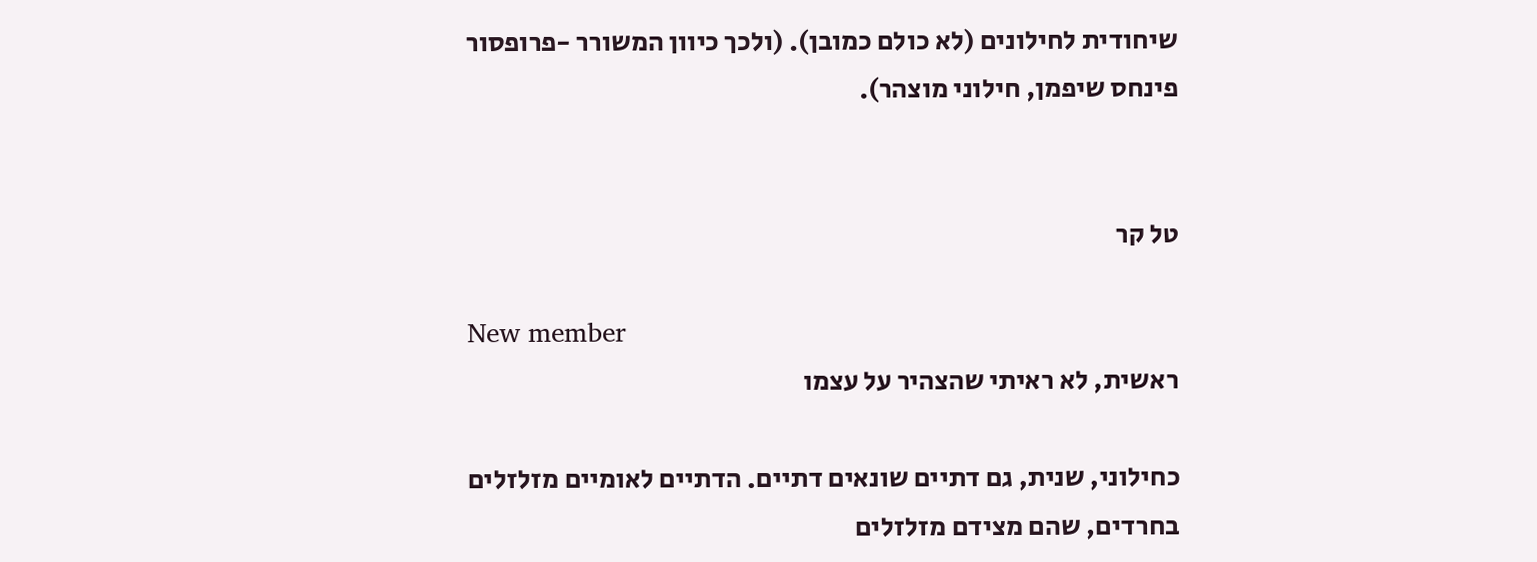שיחודית לחילונים (לא כולם כמובן). (ולכך כיוון המשורר -פרופסור פינחס שיפמן, חילוני מוצהר).


טל קר

New member
ראשית, לא ראיתי שהצהיר על עצמו

כחילוני, שנית, גם דתיים שונאים דתיים. הדתיים לאומיים מזלזלים בחרדים, שהם מצידם מזלזלים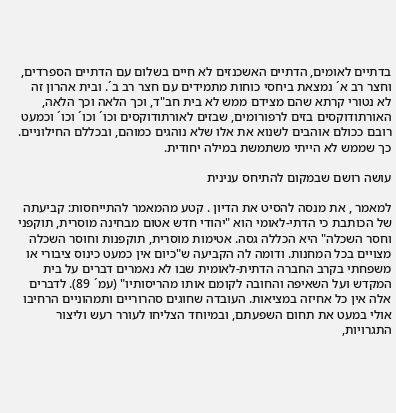בדתיים לאומים, הדתיים האשכנזים לא חיים בשלום עם הדתיים הספרדים, וחצר רב א´ נמצאת ביחסי כוחות מתמידים עם חצר רב ב´. ובית אהרון זה לא נטורי קרתא שהם מצידם ממש לא בית חב"ד, וכך הלאה וכך הלאה, האורתודוקסים בזים לרפורומים, שבזים לאורתודוקסים וכו´ וכו´ וכו´ וכמעט רובם ככולם אוהבים לשנוא את אלו שלא נוהגים כמוהם, ובכללם החילוניים. כך שממש לא הייתי משתמשת במילה יחודית.

עושה רושם שבמקום להתיחס ענינית

למאמר , את מנסה להסיט את הדיון . קטע מהמאמר להתייחסות: קביעתה של הכותבת כי הדתי-לאומי הוא "יהודי חדש אטום מבחינה מוסרית, תוקפני וחסר השכלה" היא הכללה גסה. אטימות מוסרית, תוקפנות וחוסר השכלה מצויים בכל המחנות. ודומה לה הקביעה ש"כיום אין כמעט כינוס ציבורי או משפחתי בקרב החברה הדתית-לאומית שבו לא נאמרים דברים על בית המקדש ועל השאיפה והחובה לקומם אותו מהריסותיו" (עמ´ 89). לדברים אלה אין כל אחיזה במציאות. העובדה שחוגים סהרוריים ותמהוניים הרחיבו אולי במעט את תחום השפעתם, ובמיוחד הצליחו לעורר רעש וליצור התגרויות,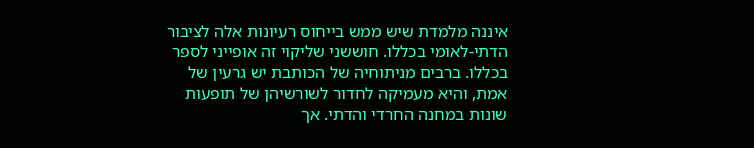איננה מלמדת שיש ממש בייחוס רעיונות אלה לציבור הדתי-לאומי בכללו. חוששני שליקוי זה אופייני לספר בכללו. ברבים מניתוחיה של הכותבת יש גרעין של אמת, והיא מעמיקה לחדור לשורשיהן של תופעות שונות במחנה החרדי והדתי. אך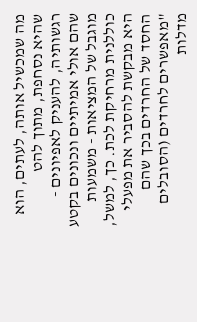מה שמכשיל אותה, לעתים, הוא שהיא נסחפת, מתוך להט רגשותיה, להעניק לאפיונים - שהם אולי אמיתיים ונכונים בקטע מוגבל של המציאות - משמעות כוללנית מרחיקת לכת. כך, למשל, היא מבקשת להסביר את מפעלי החסד של החרדים בכך שהם "מאפשרים לחרדים (הסובלים מדלות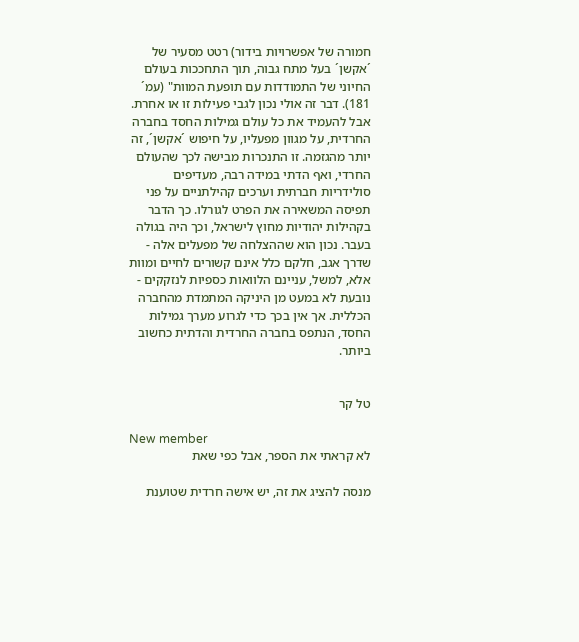חמורה של אפשרויות בידור) רטט מסעיר של ´אקשן´ בעל מתח גבוה, תוך התחככות בעולם החיוני של התמודדות עם תופעת המוות" (עמ´ 181). דבר זה אולי נכון לגבי פעילות זו או אחרת. אבל להעמיד את כל עולם גמילות החסד בחברה החרדית, על מגוון מפעליו, על חיפוש ´אקשן´, זה יותר מהגזמה. זו התנכרות מבישה לכך שהעולם החרדי, ואף הדתי במידה רבה, מעדיפים סולידריות חברתית וערכים קהילתניים על פני תפיסה המשאירה את הפרט לגורלו. כך הדבר בקהילות יהודיות מחוץ לישראל, וכך היה בגולה בעבר. נכון הוא שההצלחה של מפעלים אלה - שדרך אגב, חלקם כלל אינם קשורים לחיים ומוות אלא, למשל, עניינם הלוואות כספיות לנזקקים - נובעת לא במעט מן היניקה המתמדת מהחברה הכללית. אך אין בכך כדי לגרוע מערך גמילות החסד, הנתפס בחברה החרדית והדתית כחשוב ביותר.


טל קר

New member
לא קראתי את הספר, אבל כפי שאת

מנסה להציג את זה, יש אישה חרדית שטוענת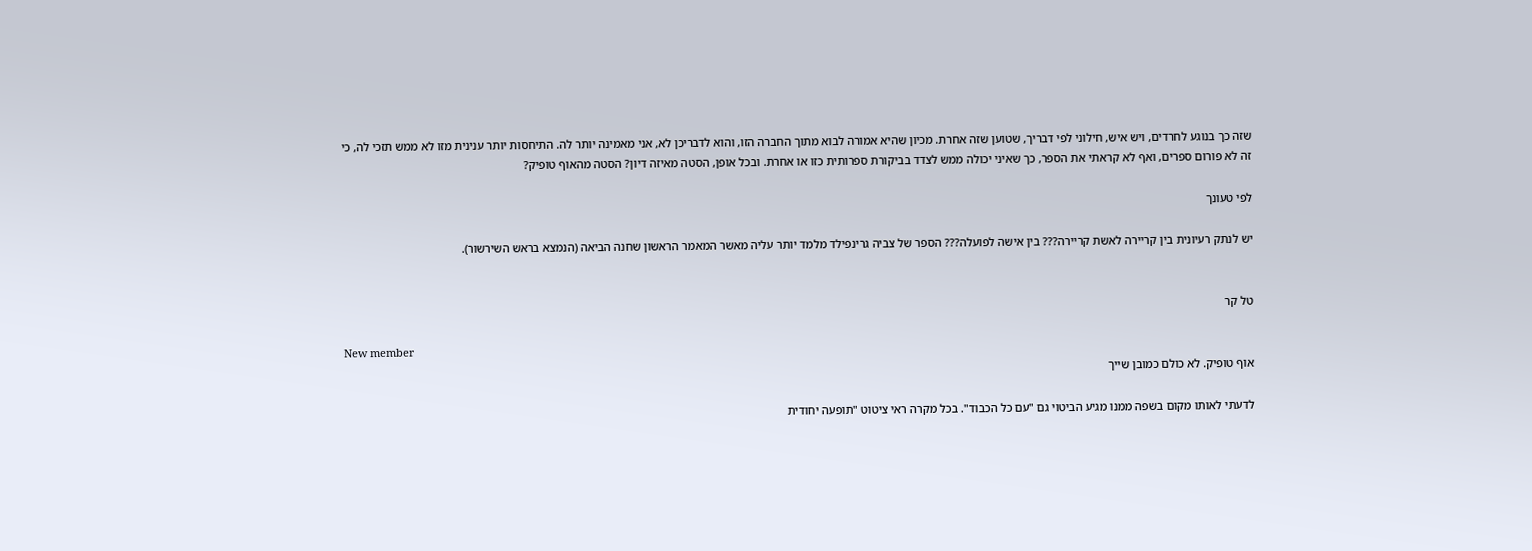שזה כך בנוגע לחרדים, ויש איש, חילוני לפי דבריך, שטוען שזה אחרת. מכיון שהיא אמורה לבוא מתוך החברה הזו, והוא לדבריכן לא, אני מאמינה יותר לה. התיחסות יותר ענינית מזו לא ממש תזכי לה, כי זה לא פורום ספרים, ואף לא קראתי את הספר, כך שאיני יכולה ממש לצדד בביקורת ספרותית כזו או אחרת. ובכל אופן, הסטה מאיזה דיון? הסטה מהאוף טופיק?

לפי טעונך

יש לנתק רעיונית בין קריירה לאשת קריירה??? בין אישה לפועלה??? הספר של צביה גרינפילד מלמד יותר עליה מאשר המאמר הראשון שחנה הביאה (הנמצא בראש השירשור).


טל קר

New member
אוף טופיק. לא כולם כמובן שייך

לדעתי לאותו מקום בשפה ממנו מגיע הביטוי גם "עם כל הכבוד". בכל מקרה ראי ציטוט "תופעה יחודית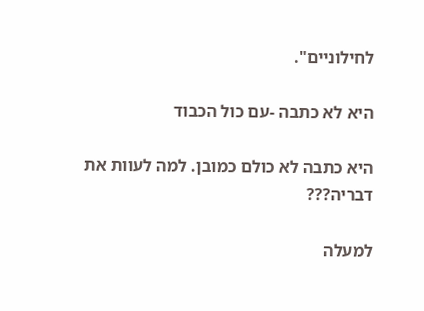לחילוניים".

היא לא כתבה -עם כול הכבוד

היא כתבה לא כולם כמובן. למה לעוות את דבריה???

למעלה